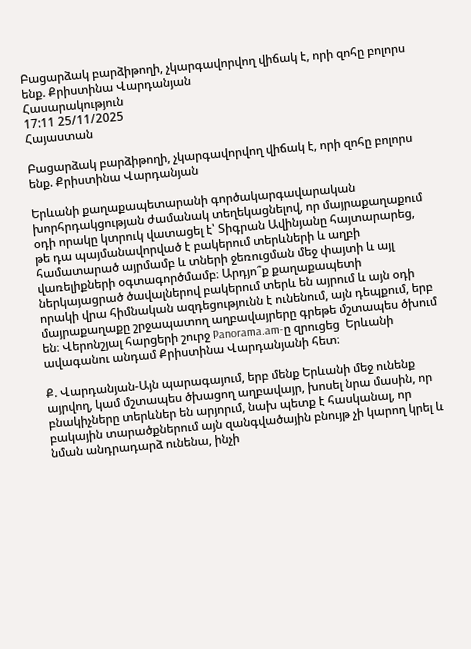Բացարձակ բարձիթողի, չկարգավորվող վիճակ է, որի զոհը բոլորս ենք. Քրիստինա Վարդանյան
Հասարակություն
17:11 25/11/2025
Հայաստան

Բացարձակ բարձիթողի, չկարգավորվող վիճակ է, որի զոհը բոլորս ենք. Քրիստինա Վարդանյան

Երևանի քաղաքապետարանի գործակարգավարական խորհրդակցության ժամանակ տեղեկացնելով, որ մայրաքաղաքում օդի որակը կտրուկ վատացել է՝ Տիգրան Ավինյանը հայտարարեց, թե դա պայմանավորված է բակերում տերևների և աղբի համատարած այրմամբ և տների ջեռուցման մեջ փայտի և այլ վառելիքների օգտագործմամբ։ Արդյո՞ք քաղաքապետի ներկայացրած ծավալներով բակերում տերև են այրում և այն օդի որակի վրա հիմնական ազդեցությունն է ունենում, այն դեպքում, երբ մայրաքաղաքը շրջապատող աղբավայրերը գրեթե մշտապես ծխում են։ Վերոնշյալ հարցերի շուրջ Panorama.am-ը զրուցեց  Երևանի ավագանու անդամ Քրիստինա Վարդանյանի հետ։

Ք. Վարդանյան-Այն պարագայում, երբ մենք Երևանի մեջ ունենք այրվող, կամ մշտապես ծխացող աղբավայր, խոսել նրա մասին, որ բնակիչները տերևներ են արյորւմ, նախ պետք է հասկանալ, որ բակային տարածքներում այն զանգվածային բնույթ չի կարող կրել և նման անդրադարձ ունենա, ինչի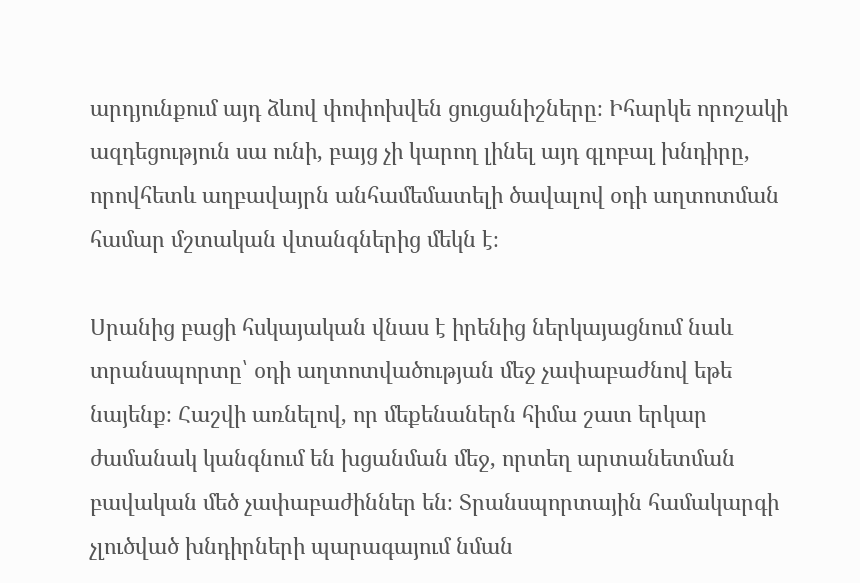արդյունքում այդ ձևով փոփոխվեն ցուցանիշները։ Իհարկե որոշակի ազդեցություն սա ունի, բայց չի կարող լինել այդ գլոբալ խնդիրը, որովհետև աղբավայրն անհամեմատելի ծավալով օդի աղտոտման համար մշտական վտանգներից մեկն է։

Սրանից բացի հսկայական վնաս է իրենից ներկայացնում նաև տրանսպորտը՝ օդի աղտոտվածության մեջ չափաբաժնով եթե նայենք։ Հաշվի առնելով, որ մեքենաներն հիմա շատ երկար ժամանակ կանգնում են խցանման մեջ, որտեղ արտանետման բավական մեծ չափաբաժիններ են։ Տրանսպորտային համակարգի չլուծված խնդիրների պարագայում նման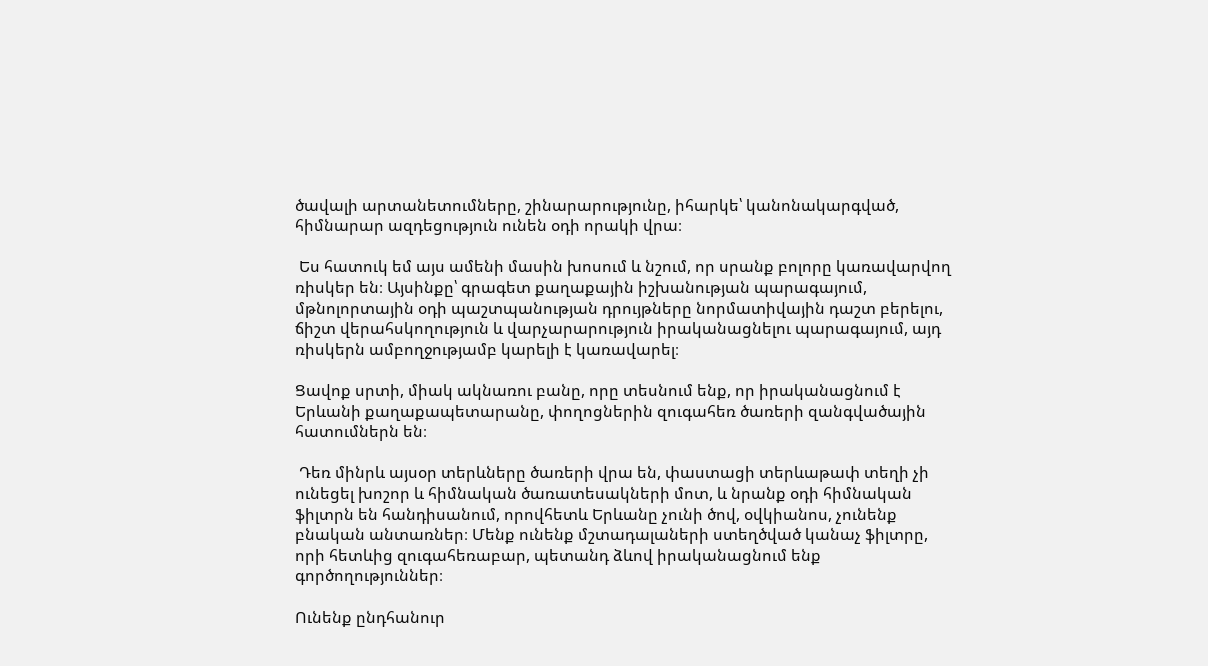ծավալի արտանետումները, շինարարությունը, իհարկե՝ կանոնակարգված, հիմնարար ազդեցություն ունեն օդի որակի վրա։

 Ես հատուկ եմ այս ամենի մասին խոսում և նշում, որ սրանք բոլորը կառավարվող ռիսկեր են։ Այսինքը՝ գրագետ քաղաքային իշխանության պարագայում, մթնոլորտային օդի պաշտպանության դրույթները նորմատիվային դաշտ բերելու, ճիշտ վերահսկողություն և վարչարարություն իրականացնելու պարագայում, այդ ռիսկերն ամբողջությամբ կարելի է կառավարել։

Ցավոք սրտի, միակ ակնառու բանը, որը տեսնում ենք, որ իրականացնում է Երևանի քաղաքապետարանը, փողոցներին զուգահեռ ծառերի զանգվածային հատումներն են։

 Դեռ մինրև այսօր տերևները ծառերի վրա են, փաստացի տերևաթափ տեղի չի ունեցել խոշոր և հիմնական ծառատեսակների մոտ, և նրանք օդի հիմնական ֆիլտրն են հանդիսանում, որովհետև Երևանը չունի ծով, օվկիանոս, չունենք բնական անտառներ։ Մենք ունենք մշտադալաների ստեղծված կանաչ ֆիլտրը, որի հետևից զուգահեռաբար, պետանդ ձևով իրականացնում ենք գործողություններ։

Ունենք ընդհանուր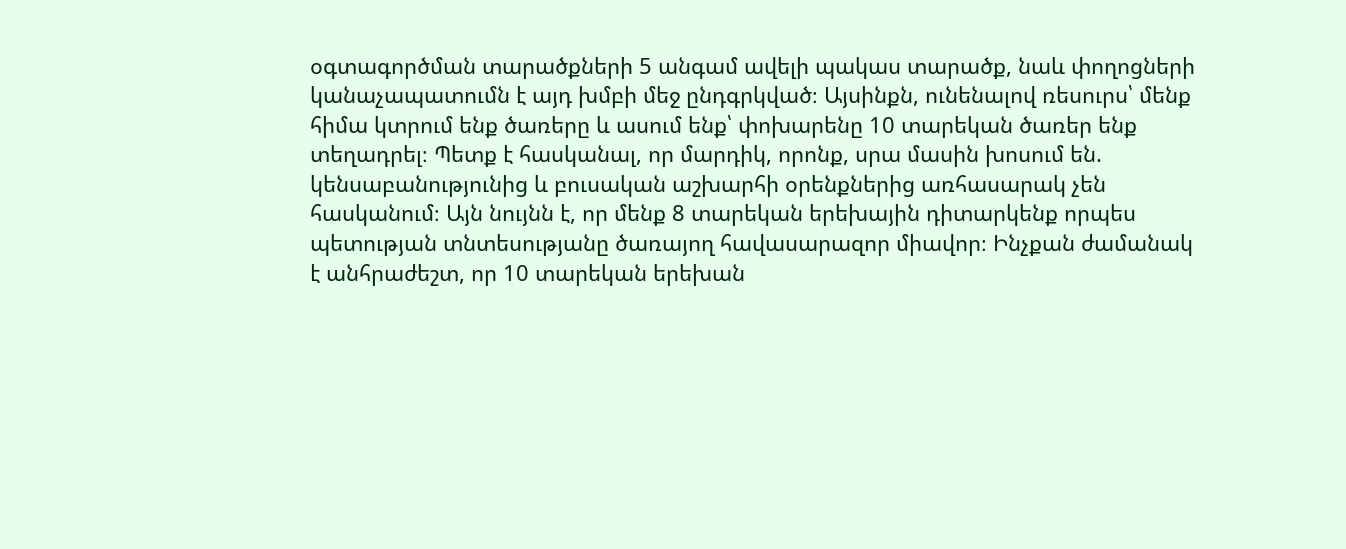օգտագործման տարածքների 5 անգամ ավելի պակաս տարածք, նաև փողոցների կանաչապատումն է այդ խմբի մեջ ընդգրկված։ Այսինքն, ունենալով ռեսուրս՝ մենք հիմա կտրում ենք ծառերը և ասում ենք՝ փոխարենը 10 տարեկան ծառեր ենք տեղադրել։ Պետք է հասկանալ, որ մարդիկ, որոնք, սրա մասին խոսում են. կենսաբանությունից և բուսական աշխարհի օրենքներից առհասարակ չեն հասկանում։ Այն նույնն է, որ մենք 8 տարեկան երեխային դիտարկենք որպես պետության տնտեսությանը ծառայող հավասարազոր միավոր։ Ինչքան ժամանակ է անհրաժեշտ, որ 10 տարեկան երեխան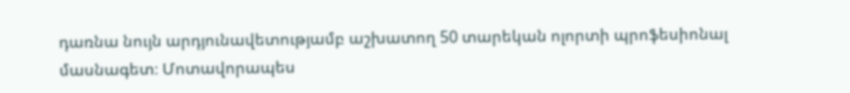դառնա նույն արդյունավետությամբ աշխատող 50 տարեկան ոլորտի պրոֆեսիոնալ մասնագետ։ Մոտավորապես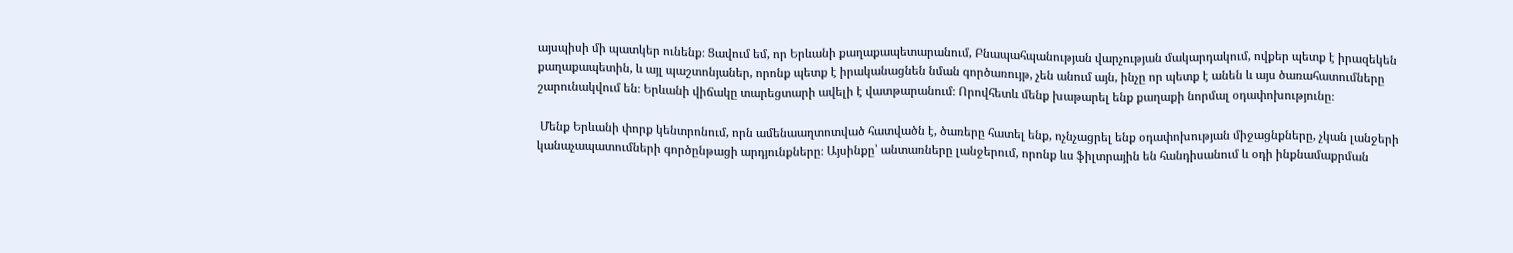այսպիսի մի պատկեր ունենք։ Ցավում եմ, որ Երևանի քաղաքապետարանում, Բնապահպանության վարչության մակարդակում, ովքեր պետք է իրազեկեն քաղաքապետին, և այլ պաշտոնյաներ, որոնք պետք է իրականացնեն նման գործառույթ, չեն անում այն, ինչը որ պետք է անեն և այս ծառահատումները շարունակվում են։ Երևանի վիճակը տարեցտարի ավելի է վատթարանում։ Որովհետև մենք խաթարել ենք քաղաքի նորմալ օդափոխությունը։

 Մենք Երևանի փորք կենտրոնում, որն ամենաաղտոտված հատվածն է, ծառերը հատել ենք, ոչնչացրել ենք օդափոխության միջացնքները, չկան լանջերի կանաչապատումների գործընթացի արդյունքները։ Այսինքը՝ անտառները լանջերում, որոնք ևս ֆիլտրային են հանդիսանում և օդի ինքնամաքրման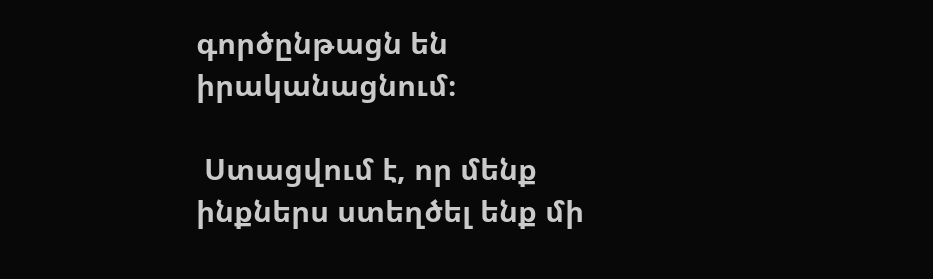գործընթացն են իրականացնում։

 Ստացվում է, որ մենք ինքներս ստեղծել ենք մի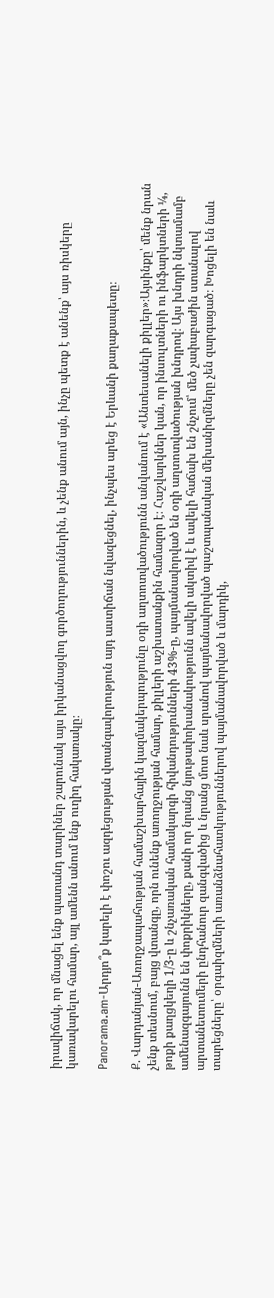իրավիճակ, որ մնացել ենք պատանդ տարիներ շարունակ այս իրկանացվող գործողություններին, և չենք անում այն, ինչը պետք է անենք՝ այս ռիսկերը կառավարելու համար, այլ ամենն անում ենք ուղիղ հակառակը։

Panorama.am-Արդյո՞ք կարելի է փոշու ազդեցության վտանգավորություն այդ աստիճան նվազեցնել, ինչպես արեց է Երևանի քաղաքապետը։

Ք. Վարդանյան-Առողջապահության համաշխարհային կազմակերպությունը օդի աղտոտվածությունն անվանում է «Անտեսանելի քիլլեր»։Այսինքը՝ մենք նրան չենք տեսնում, բայց վտանգը, որն ունենք առողջության համար, քիլլերի աշխատանքին համազոր է։ Հաշվարկներ կան, որ ինսուլտների ու ինֆարկտների ¼, թոքի քաղցկեղի 1/3-ը և շնչառական համակարգի հիվանդությունների 43%-ը, պայմանավորված են օդի աղտոտվածության խնդրով։ Այս խնդրի նկտամամբ ամենազգայունն են փոքրիկները, քանի որ նրանց նյութափոխանակությունն ավելի ակտիվ է և ավելի հաճախ են շնչում՝ մեծ չափաբաժին ստանալով արտանետումերի ընդհանուր զանգվածից և նրանց մոտ նաև սրանով պայմանավորված պաշտպանական մեխանիզմները չեն զարգացած։ Խոցելի են նաև տարեցները՝ օրգաիզմների առանձնահատկություններով պայմանավորված և մարդիկ,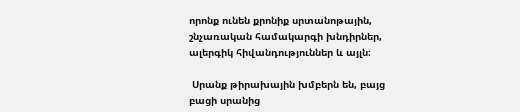որոնք ունեն քրոնիք սրտանոթային, շնչառական համակարգի խնդիրներ, ալերգիկ հիվանդություններ և այլն։

 Սրանք թիրախային խմբերն են, բայց բացի սրանից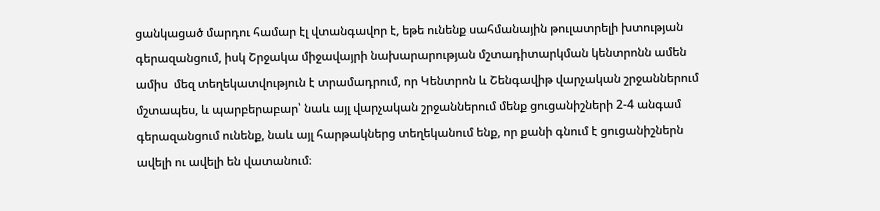ցանկացած մարդու համար էլ վտանգավոր է, եթե ունենք սահմանային թուլատրելի խտության գերազանցում, իսկ Շրջակա միջավայրի նախարարության մշտադիտարկման կենտրոնն ամեն ամիս  մեզ տեղեկատվություն է տրամադրում, որ Կենտրոն և Շենգավիթ վարչական շրջաններում մշտապես, և պարբերաբար՝ նաև այլ վարչական շրջաններում մենք ցուցանիշների 2-4 անգամ գերազանցում ունենք, նաև այլ հարթակներց տեղեկանում ենք, որ քանի գնում է ցուցանիշներն ավելի ու ավելի են վատանում։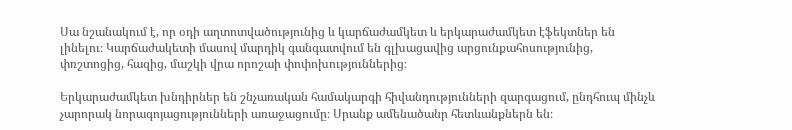Սա նշանակում է, որ օդի աղտոտվածությունից և կարճաժամկետ և երկարաժամկետ էֆեկտներ են լինելու։ Կարճաժակետի մասով մարդիկ գանգատվում են գլխացավից արցունքահոսությունից, փռշտոցից, հազից, մաշկի վրա որոշաի փոփոխություններից։

Երկարաժամկետ խնդիրներ են շնչառական համակարգի հիվանդությունների զարգացում, ընդհուպ մինչև չարորակ նորագոյացությունների առաջացումը։ Սրանք ամենածանր հետևանքներն են։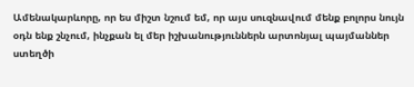Ամենակարևորը, որ ես միշտ նշում եմ, որ այս սուզնավում մենք բոլորս նույն օդն ենք շնչում, ինչքան ել մեր իշխանություններն արտոնյալ պայմաններ ստեղծի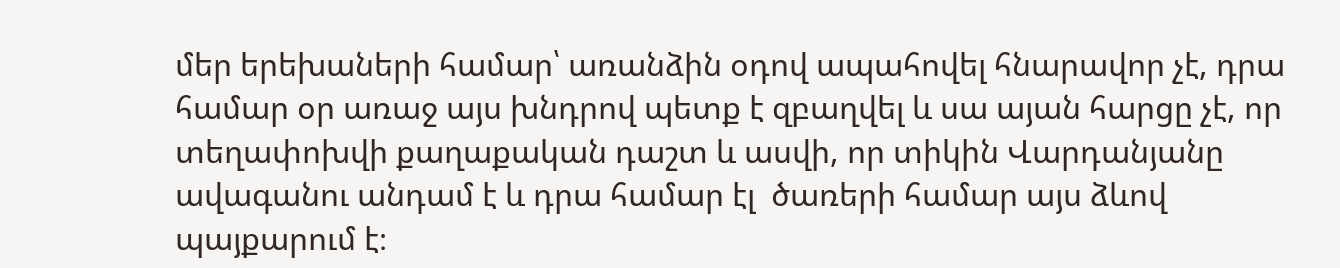մեր երեխաների համար՝ առանձին օդով ապահովել հնարավոր չէ, դրա համար օր առաջ այս խնդրով պետք է զբաղվել և սա այան հարցը չէ, որ տեղափոխվի քաղաքական դաշտ և ասվի, որ տիկին Վարդանյանը ավագանու անդամ է և դրա համար էլ  ծառերի համար այս ձևով պայքարում է։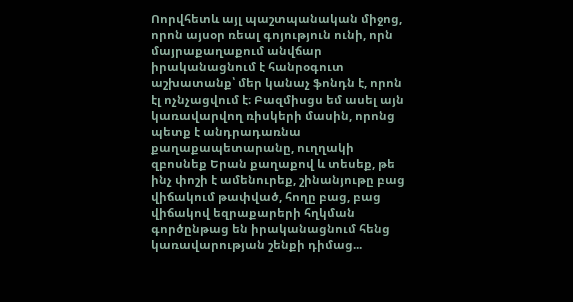Ոորվհետև այլ պաշտպանական միջոց, որոն այսօր ռեալ գոյություն ունի, որն  մայրաքաղաքում անվճար իրականացնում է հանրօգուտ աշխատանք՝ մեր կանաչ ֆոնդն է, որոն էլ ոչնչացվում է։ Բազմիսցս եմ ասել այն կառավարվող ռիսկերի մասին, որոնց պետք է անդրադառնա քաղաքապետարանը, ուղղակի զբոսնեք Երան քաղաքով և տեսեք, թե ինչ փոշի է ամենուրեք, շինանյութը բաց վիճակում թափված, հողը բաց, բաց վիճակով եզրաքարերի հղկման գործընթաց են իրականացնում հենց կառավարության շենքի դիմաց...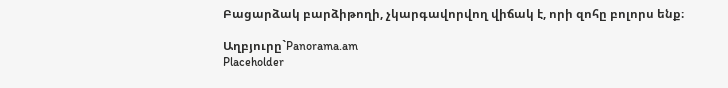Բացարձակ բարձիթողի, չկարգավորվող վիճակ է, որի զոհը բոլորս ենք։

Աղբյուրը`Panorama.am
Placeholder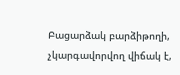Բացարձակ բարձիթողի, չկարգավորվող վիճակ է,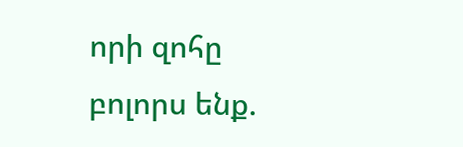որի զոհը բոլորս ենք.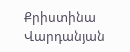Քրիստինա Վարդանյան